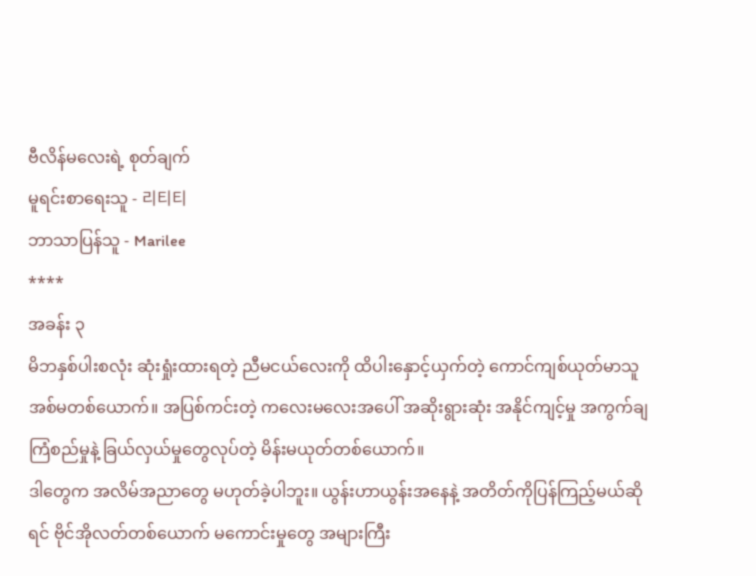ဗီလိန်မလေးရဲ့ စုတ်ချက်
မူရင်းစာရေးသူ - 리티티
ဘာသာပြန်သူ - Marilee
****
အခန်း ၃
မိဘနှစ်ပါးစလုံး ဆုံးရှုံးထားရတဲ့ ညီမငယ်လေးကို ထိပါးနှောင့်ယှက်တဲ့ ကောင်ကျစ်ယုတ်မာသူ အစ်မတစ်ယောက်။ အပြစ်ကင်းတဲ့ ကလေးမလေးအပေါ် အဆိုးရွားဆုံး အနိုင်ကျင့်မှု အကွက်ချကြံစည်မှုနဲ့ ခြယ်လှယ်မှုတွေလုပ်တဲ့ မိန်းမယုတ်တစ်ယောက်။
ဒါတွေက အလိမ်အညာတွေ မဟုတ်ခဲ့ပါဘူး။ ယွန်းဟာယွန်းအနေနဲ့ အတိတ်ကိုပြန်ကြည့်မယ်ဆိုရင် ဗိုင်အိုလတ်တစ်ယောက် မကောင်းမှုတွေ အများကြီး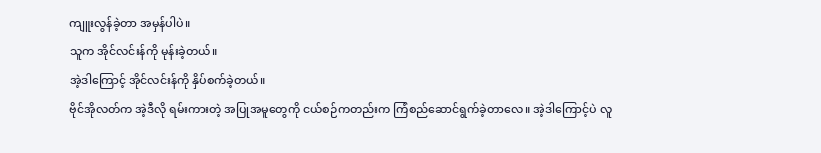ကျူးလွန်ခဲ့တာ အမှန်ပါပဲ။
သူက အိုင်လင်းန်ကို မုန်းခဲ့တယ်။
အဲ့ဒါကြောင့် အိုင်လင်းန်ကို နှိပ်စက်ခဲ့တယ်။
ဗိုင်အိုလတ်က အဲ့ဒီလို ရမ်းကားတဲ့ အပြုအမူတွေကို ငယ်စဉ်ကတည်းက ကြံစည်ဆောင်ရွက်ခဲ့တာလေ။ အဲ့ဒါကြောင့်ပဲ လူ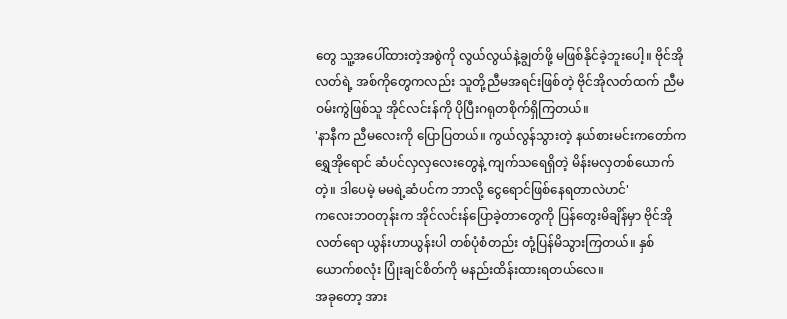တွေ သူ့အပေါ်ထားတဲ့အစွဲကို လွယ်လွယ်နဲ့ချွတ်ဖို့ မဖြစ်နိုင်ခဲ့ဘူးပေါ့။ ဗိုင်အိုလတ်ရဲ့ အစ်ကိုတွေကလည်း သူတို့ညီမအရင်းဖြစ်တဲ့ ဗိုင်အိုလတ်ထက် ညီမဝမ်းကွဲဖြစ်သူ အိုင်လင်းန်ကို ပိုပြီးဂရုတစိုက်ရှိကြတယ်။
'နာနီက ညီမလေးကို ပြောပြတယ်။ ကွယ်လွန်သွားတဲ့ နယ်စားမင်းကတော်က ရွှေအိုရောင် ဆံပင်လှလှလေးတွေနဲ့ ကျက်သရေရှိတဲ့ မိန်းမလှတစ်ယောက်တဲ့။ ဒါပေမဲ့ မမရဲ့ဆံပင်က ဘာလို့ ငွေရောင်ဖြစ်နေရတာလဲဟင်'
ကလေးဘဝတုန်းက အိုင်လင်းန်ပြောခဲ့တာတွေကို ပြန်တွေးမိချိန်မှာ ဗိုင်အိုလတ်ရော ယွန်းဟာယွန်းပါ တစ်ပုံစံတည်း တုံ့ပြန်မိသွားကြတယ်။ နှစ်ယောက်စလုံး ပြုံးချင်စိတ်ကို မနည်းထိန်းထားရတယ်လေ။
အခုတော့ အား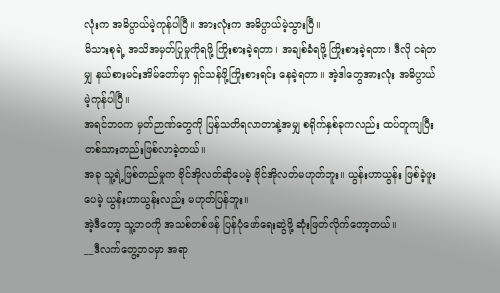လုံးက အဓိပ္ပာယ်မဲ့ကုန်ပါပြီ။ အားလုံးက အဓိပ္ပာယ်မဲ့သွားပြီ။
မိသားစုရဲ့ အသိအမှတ်ပြုမှုကိုရဖို့ ကြိုးစားခဲ့ရတာ၊ အချစ်ခံရဖို့ ကြိုးစားခဲ့ရတာ၊ ဒီလို ငရဲတမျှ နယ်စားမင်းအိမ်တော်မှာ ရှင်သန်ဖို့ကြိုးစားရင်း နေခဲ့ရတာ။ အဲ့ဒါတွေအားလုံး အဓိပ္ပာယ်မဲ့ကုန်ပါပြီ။
အရင်ဘဝက မှတ်ဉာဏ်တွေကို ပြန်သတိရလာတာနဲ့အမျှ စရိုက်နှစ်ခုကလည်း ထပ်တူကျပြီး တစ်သားတည်းဖြစ်လာခဲ့တယ်။
အခု သူ့ရဲ့ဖြစ်တည်မှုက ဗိုင်အိုလတ်ဆိုပေမဲ့ ဗိုင်အိုလတ်မဟုတ်ဘူး။ ယွန်းဟာယွန်း ဖြစ်ခဲ့ဖူးပေမဲ့ ယွန်းဟာယွန်းလည်း မဟုတ်ပြန်ဘူး။
အဲ့ဒီတော့ သူ့ဘဝကို အသစ်တစ်ဖန် ပြန်ပုံဖော်ရေးဆွဲဖို့ ဆုံးဖြတ်လိုက်တော့တယ်။
__ဒီလက်တွေ့ဘဝမှာ အရာ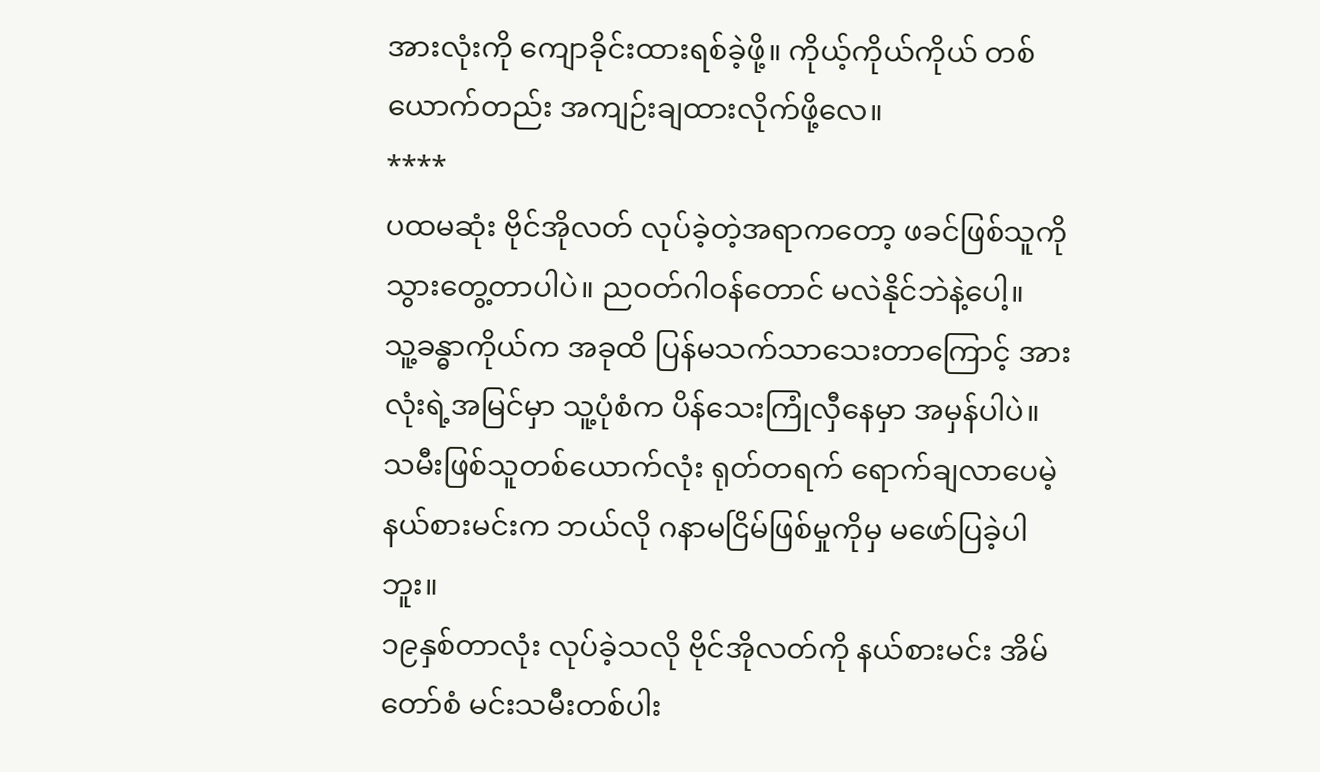အားလုံးကို ကျောခိုင်းထားရစ်ခဲ့ဖို့။ ကိုယ့်ကိုယ်ကိုယ် တစ်ယောက်တည်း အကျဉ်းချထားလိုက်ဖို့လေ။
****
ပထမဆုံး ဗိုင်အိုလတ် လုပ်ခဲ့တဲ့အရာကတော့ ဖခင်ဖြစ်သူကို သွားတွေ့တာပါပဲ။ ညဝတ်ဂါဝန်တောင် မလဲနိုင်ဘဲနဲ့ပေါ့။
သူ့ခန္ဓာကိုယ်က အခုထိ ပြန်မသက်သာသေးတာကြောင့် အားလုံးရဲ့အမြင်မှာ သူ့ပုံစံက ပိန်သေးကြုံလှီနေမှာ အမှန်ပါပဲ။
သမီးဖြစ်သူတစ်ယောက်လုံး ရုတ်တရက် ရောက်ချလာပေမဲ့ နယ်စားမင်းက ဘယ်လို ဂနာမငြိမ်ဖြစ်မှုကိုမှ မဖော်ပြခဲ့ပါဘူး။
၁၉နှစ်တာလုံး လုပ်ခဲ့သလို ဗိုင်အိုလတ်ကို နယ်စားမင်း အိမ်တော်စံ မင်းသမီးတစ်ပါး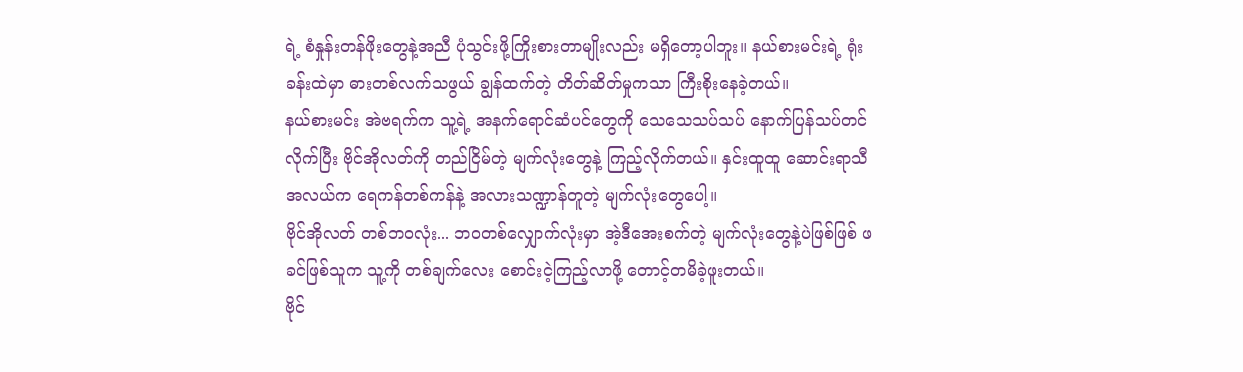ရဲ့ စံနှုန်းတန်ဖိုးတွေနဲ့အညီ ပုံသွင်းဖို့ကြိုးစားတာမျိုးလည်း မရှိတော့ပါဘူး။ နယ်စားမင်းရဲ့ ရုံးခန်းထဲမှာ ဓားတစ်လက်သဖွယ် ချွန်ထက်တဲ့ တိတ်ဆိတ်မှုကသာ ကြီးစိုးနေခဲ့တယ်။
နယ်စားမင်း အဲဗရက်က သူ့ရဲ့ အနက်ရောင်ဆံပင်တွေကို သေသေသပ်သပ် နောက်ပြန်သပ်တင်လိုက်ပြီး ဗိုင်အိုလတ်ကို တည်ငြိမ်တဲ့ မျက်လုံးတွေနဲ့ ကြည့်လိုက်တယ်။ နှင်းထူထူ ဆောင်းရာသီအလယ်က ရေကန်တစ်ကန်နဲ့ အလားသဏ္ဍာန်တူတဲ့ မျက်လုံးတွေပေါ့။
ဗိုင်အိုလတ် တစ်ဘဝလုံး... ဘဝတစ်လျှောက်လုံးမှာ အဲ့ဒီအေးစက်တဲ့ မျက်လုံးတွေနဲ့ပဲဖြစ်ဖြစ် ဖခင်ဖြစ်သူက သူ့ကို တစ်ချက်လေး စောင်းငဲ့ကြည့်လာဖို့ တောင့်တမိခဲ့ဖူးတယ်။
ဗိုင်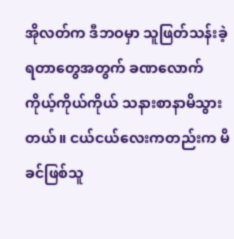အိုလတ်က ဒီဘဝမှာ သူဖြတ်သန်းခဲ့ရတာတွေအတွက် ခဏလောက် ကိုယ့်ကိုယ်ကိုယ် သနားစာနာမိသွားတယ်။ ငယ်ငယ်လေးကတည်းက မိခင်ဖြစ်သူ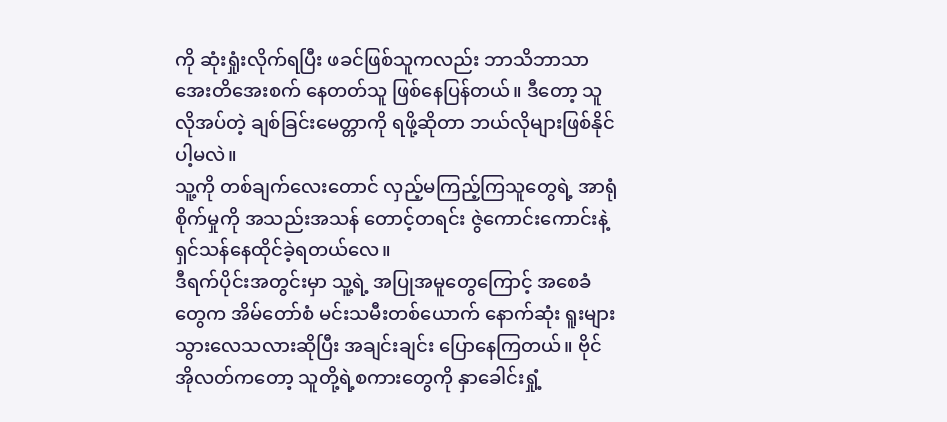ကို ဆုံးရှုံးလိုက်ရပြီး ဖခင်ဖြစ်သူကလည်း ဘာသိဘာသာ အေးတိအေးစက် နေတတ်သူ ဖြစ်နေပြန်တယ်။ ဒီတော့ သူ လိုအပ်တဲ့ ချစ်ခြင်းမေတ္တာကို ရဖို့ဆိုတာ ဘယ်လိုများဖြစ်နိုင်ပါ့မလဲ။
သူ့ကို တစ်ချက်လေးတောင် လှည့်မကြည့်ကြသူတွေရဲ့ အာရုံစိုက်မှုကို အသည်းအသန် တောင့်တရင်း ဇွဲကောင်းကောင်းနဲ့ ရှင်သန်နေထိုင်ခဲ့ရတယ်လေ။
ဒီရက်ပိုင်းအတွင်းမှာ သူ့ရဲ့ အပြုအမူတွေကြောင့် အစေခံတွေက အိမ်တော်စံ မင်းသမီးတစ်ယောက် နောက်ဆုံး ရူးများသွားလေသလားဆိုပြီး အချင်းချင်း ပြောနေကြတယ်။ ဗိုင်အိုလတ်ကတော့ သူတို့ရဲ့စကားတွေကို နှာခေါင်းရှုံ့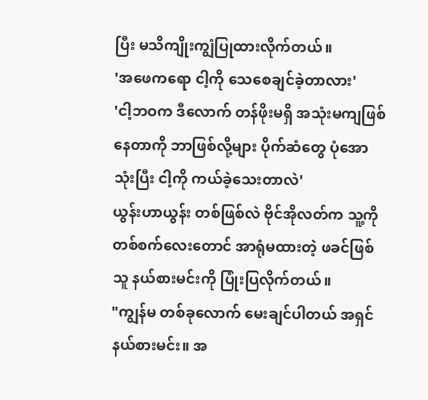ပြီး မသိကျိုးကျွံပြုထားလိုက်တယ်။
'အဖေကရော ငါ့ကို သေစေချင်ခဲ့တာလား'
'ငါ့ဘဝက ဒီလောက် တန်ဖိုးမရှိ အသုံးမကျဖြစ်နေတာကို ဘာဖြစ်လို့များ ပိုက်ဆံတွေ ပုံအောသုံးပြီး ငါ့ကို ကယ်ခဲ့သေးတာလဲ'
ယွန်းဟာယွန်း တစ်ဖြစ်လဲ ဗိုင်အိုလတ်က သူ့ကို တစ်စက်လေးတောင် အာရုံမထားတဲ့ ဖခင်ဖြစ်သူ နယ်စားမင်းကို ပြုံးပြလိုက်တယ်။
"ကျွန်မ တစ်ခုလောက် မေးချင်ပါတယ် အရှင်နယ်စားမင်း။ အ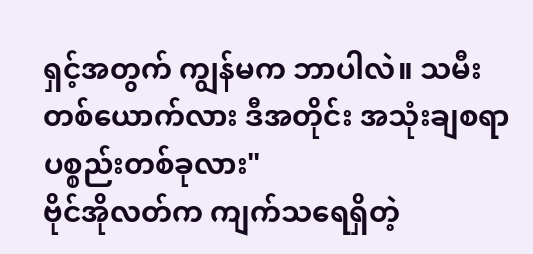ရှင့်အတွက် ကျွန်မက ဘာပါလဲ။ သမီးတစ်ယောက်လား ဒီအတိုင်း အသုံးချစရာ ပစ္စည်းတစ်ခုလား"
ဗိုင်အိုလတ်က ကျက်သရေရှိတဲ့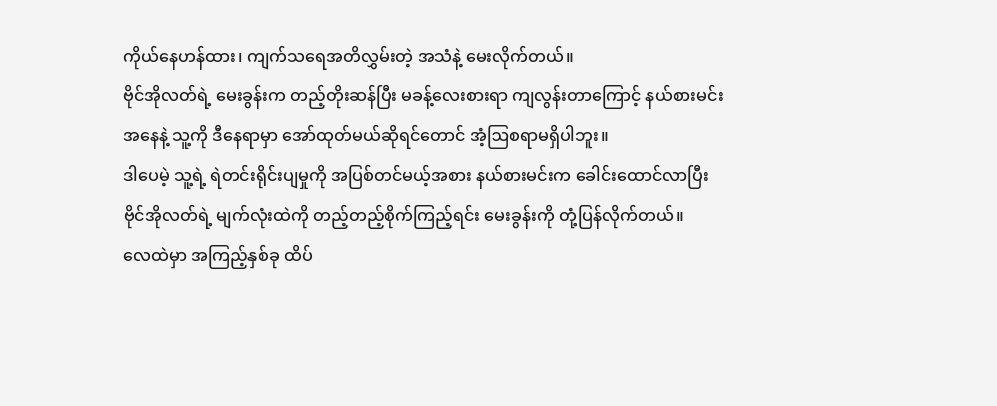ကိုယ်နေဟန်ထား၊ ကျက်သရေအတိလွှမ်းတဲ့ အသံနဲ့ မေးလိုက်တယ်။
ဗိုင်အိုလတ်ရဲ့ မေးခွန်းက တည့်တိုးဆန်ပြီး မခန့်လေးစားရာ ကျလွန်းတာကြောင့် နယ်စားမင်းအနေနဲ့ သူ့ကို ဒီနေရာမှာ အော်ထုတ်မယ်ဆိုရင်တောင် အံ့ဩစရာမရှိပါဘူး။
ဒါပေမဲ့ သူ့ရဲ့ ရဲတင်းရိုင်းပျမှုကို အပြစ်တင်မယ့်အစား နယ်စားမင်းက ခေါင်းထောင်လာပြီး ဗိုင်အိုလတ်ရဲ့ မျက်လုံးထဲကို တည့်တည့်စိုက်ကြည့်ရင်း မေးခွန်းကို တုံ့ပြန်လိုက်တယ်။
လေထဲမှာ အကြည့်နှစ်ခု ထိပ်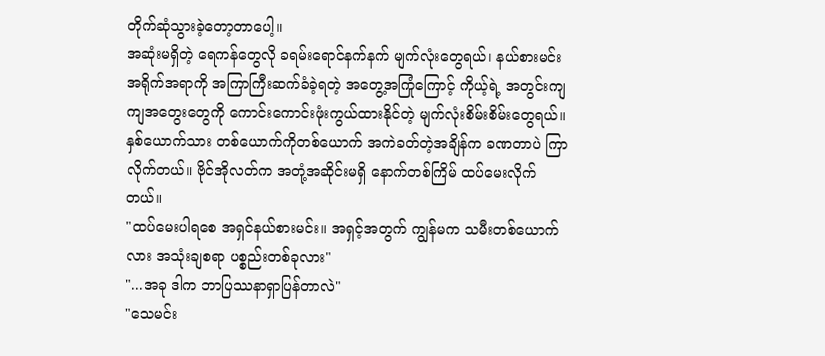တိုက်ဆုံသွားခဲ့တော့တာပေါ့။
အဆုံးမရှိတဲ့ ရေကန်တွေလို ခရမ်းရောင်နက်နက် မျက်လုံးတွေရယ်၊ နယ်စားမင်းအရိုက်အရာကို အကြာကြီးဆက်ခံခဲ့ရတဲ့ အတွေ့အကြုံကြောင့် ကိုယ့်ရဲ့ အတွင်းကျကျအတွေးတွေကို ကောင်းကောင်းဖုံးကွယ်ထားနိုင်တဲ့ မျက်လုံးစိမ်းစိမ်းတွေရယ်။
နှစ်ယောက်သား တစ်ယောက်ကိုတစ်ယောက် အကဲခတ်တဲ့အချိန်က ခဏတာပဲ ကြာလိုက်တယ်။ ဗိုင်အိုလတ်က အတုံ့အဆိုင်းမရှိ နောက်တစ်ကြိမ် ထပ်မေးလိုက်တယ်။
"ထပ်မေးပါရစေ အရှင်နယ်စားမင်း။ အရှင့်အတွက် ကျွန်မက သမီးတစ်ယောက်လား အသုံးချစရာ ပစ္စည်းတစ်ခုလား"
"...အခု ဒါက ဘာပြဿနာရှာပြန်တာလဲ"
"သေမင်း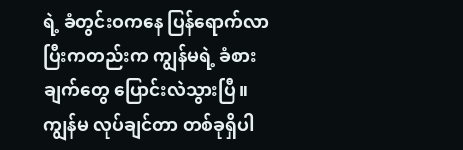ရဲ့ ခံတွင်းဝကနေ ပြန်ရောက်လာပြီးကတည်းက ကျွန်မရဲ့ ခံစားချက်တွေ ပြောင်းလဲသွားပြီ။ ကျွန်မ လုပ်ချင်တာ တစ်ခုရှိပါ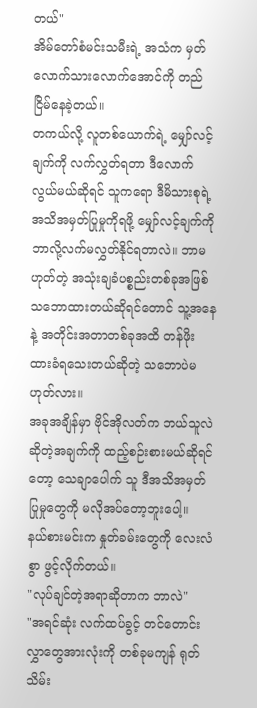တယ်"
အိမ်တော်စံမင်းသမီးရဲ့ အသံက မှတ်လောက်သားလောက်အောင်ကို တည်ငြိမ်နေခဲ့တယ်။
တကယ်လို့ လူတစ်ယောက်ရဲ့ မျှော်လင့်ချက်ကို လက်လွှတ်ရတာ ဒီလောက်လွယ်မယ်ဆိုရင် သူကရော ဒီမိသားစုရဲ့ အသိအမှတ်ပြုမှုကိုရဖို့ မျှော်လင့်ချက်ကို ဘာလို့လက်မလွှတ်နိုင်ရတာလဲ။ ဘာမဟုတ်တဲ့ အသုံးချခံပစ္စည်းတစ်ခုအဖြစ် သဘောထားတယ်ဆိုရင်တောင် သူ့အနေနဲ့ အတိုင်းအတာတစ်ခုအထိ တန်ဖိုးထားခံရသေးတယ်ဆိုတဲ့ သဘောပဲမဟုတ်လား။
အခုအချိန်မှာ ဗိုင်အိုလတ်က ဘယ်သူလဲဆိုတဲ့အချက်ကို ထည့်စဉ်းစားမယ်ဆိုရင်တော့ သေချာပေါက် သူ ဒီအသိအမှတ်ပြုမှုတွေကို မလိုအပ်တော့ဘူးပေါ့။
နယ်စားမင်းက နှုတ်ခမ်းတွေကို လေးလံစွာ ဖွင့်လိုက်တယ်။
"လုပ်ချင်တဲ့အရာဆိုတာက ဘာလဲ"
"အရင်ဆုံး လက်ထပ်ခွင့် တင်တောင်းလွှာတွေအားလုံးကို တစ်ခုမကျန် ရုတ်သိမ်း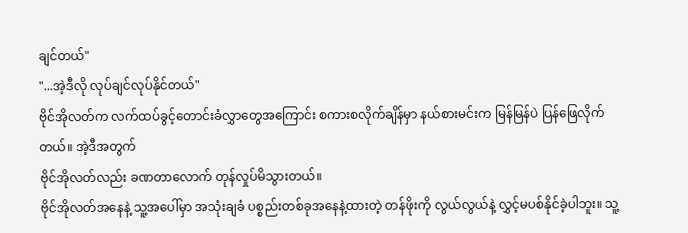ချင်တယ်"
"...အဲ့ဒီလို လုပ်ချင်လုပ်နိုင်တယ်"
ဗိုင်အိုလတ်က လက်ထပ်ခွင့်တောင်းခံလွှာတွေအကြောင်း စကားစလိုက်ချိန်မှာ နယ်စားမင်းက မြန်မြန်ပဲ ပြန်ဖြေလိုက်တယ်။ အဲ့ဒီအတွက်
ဗိုင်အိုလတ်လည်း ခဏတာလောက် တုန်လှုပ်မိသွားတယ်။
ဗိုင်အိုလတ်အနေနဲ့ သူ့အပေါ်မှာ အသုံးချခံ ပစ္စည်းတစ်ခုအနေနဲ့ထားတဲ့ တန်ဖိုးကို လွယ်လွယ်နဲ့ လွှင့်မပစ်နိုင်ခဲ့ပါဘူး။ သူ့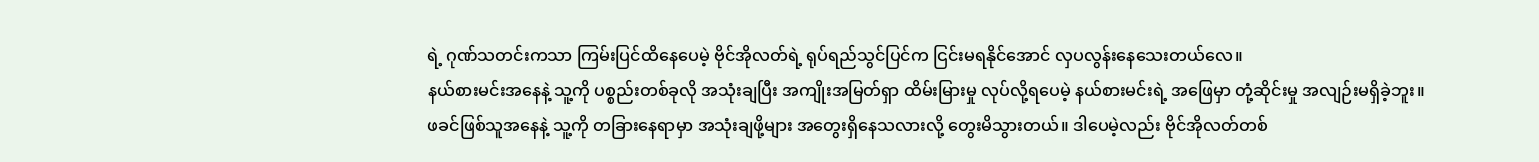ရဲ့ ဂုဏ်သတင်းကသာ ကြမ်းပြင်ထိနေပေမဲ့ ဗိုင်အိုလတ်ရဲ့ ရုပ်ရည်သွင်ပြင်က ငြင်းမရနိုင်အောင် လှပလွန်းနေသေးတယ်လေ။
နယ်စားမင်းအနေနဲ့ သူ့ကို ပစ္စည်းတစ်ခုလို အသုံးချပြီး အကျိုးအမြတ်ရှာ ထိမ်းမြားမှု လုပ်လို့ရပေမဲ့ နယ်စားမင်းရဲ့ အဖြေမှာ တုံ့ဆိုင်းမှု အလျဉ်းမရှိခဲ့ဘူး။
ဖခင်ဖြစ်သူအနေနဲ့ သူ့ကို တခြားနေရာမှာ အသုံးချဖို့များ အတွေးရှိနေသလားလို့ တွေးမိသွားတယ်။ ဒါပေမဲ့လည်း ဗိုင်အိုလတ်တစ်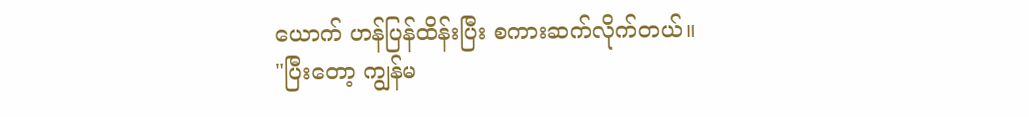ယောက် ဟန်ပြန်ထိန်းပြီး စကားဆက်လိုက်တယ်။
"ပြီးတော့ ကျွန်မ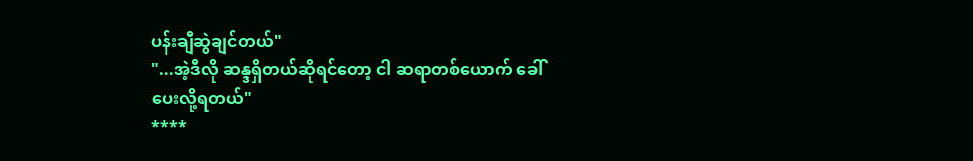ပန်းချီဆွဲချင်တယ်"
"...အဲ့ဒီလို ဆန္ဒရှိတယ်ဆိုရင်တော့ ငါ ဆရာတစ်ယောက် ခေါ်ပေးလို့ရတယ်"
****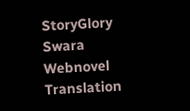StoryGlory
Swara Webnovel Translation